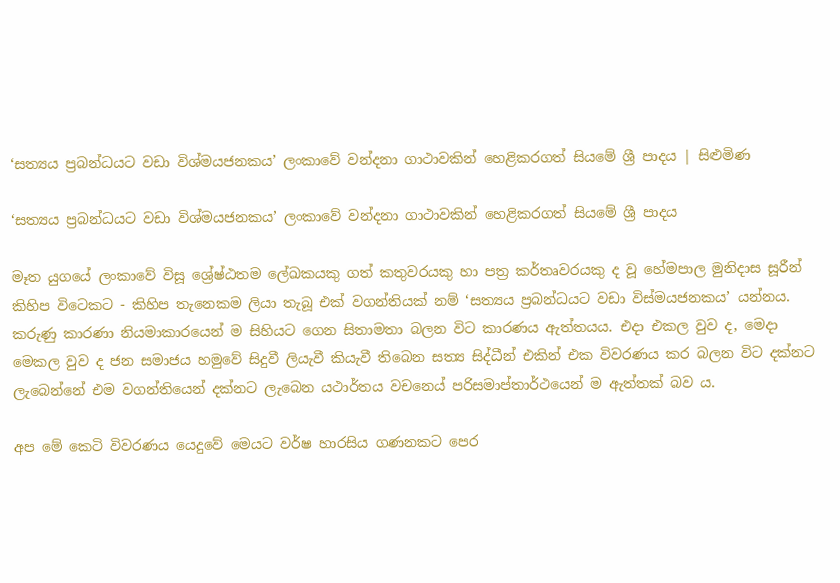‘සත්‍යය ප්‍රබන්ධයට වඩා විශ්මයජනකය’ ලංකාවේ වන්දනා ගාථාවකින් හෙළිකරගත් සියමේ ශ්‍රී පාදය | සිළුමිණ

‘සත්‍යය ප්‍රබන්ධයට වඩා විශ්මයජනකය’ ලංකාවේ වන්දනා ගාථාවකින් හෙළිකරගත් සියමේ ශ්‍රී පාදය

මෑත යුගයේ ලංකාවේ විසූ ශ්‍රේෂ්ඨතම ලේඛකයකු ගත් කතුවරයකු හා පත්‍ර කර්තෘවරයකු ද වූ හේමපාල මුනිදාස සූරීන් කිහිප විටෙකට - කිහිප තැනෙකම ලියා තැබූ එක් වගන්තියක් නම් ‘සත්‍යය ප්‍රබන්ධයට වඩා විස්මයජනකය’ යන්නය. කරුණු කාරණා නියමාකාරයෙන් ම සිහියට ගෙන සිතාමතා බලන විට කාරණය ඇත්තයය. එදා එකල වුව ද, මෙදා මෙකල වුව ද ජන සමාජය හමුවේ සිදුවී ලියැවී කියැවී තිබෙන සත්‍ය සිද්ධීන් එකින් එක විවරණය කර බලන විට දක්නට ලැබෙන්නේ එම වගන්තියෙන් දක්නට ලැබෙන යථාර්තය වචන‍ෙය් පරිසමාප්තාර්ථයෙන් ම ඇත්තක් බව ය.

අප මේ කෙටි විවරණය යෙදුවේ මෙයට වර්ෂ හාරසිය ගණනකට පෙර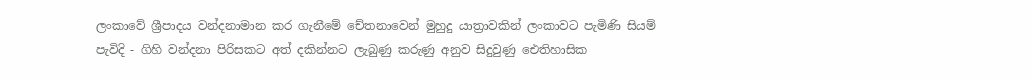ලංකාවේ ශ්‍රීපාදය වන්දනාමාන කර ගැනීමේ චේතනාවෙන් මුහුදු යාත්‍රාවකින් ලංකාවට පැමිණි සියම් පැවිදි - ගිහි වන්දනා පිරිසකට අත් දකින්නට ලැබුණු කරුණු අනුව සිදුවුණු ඓතිහාසික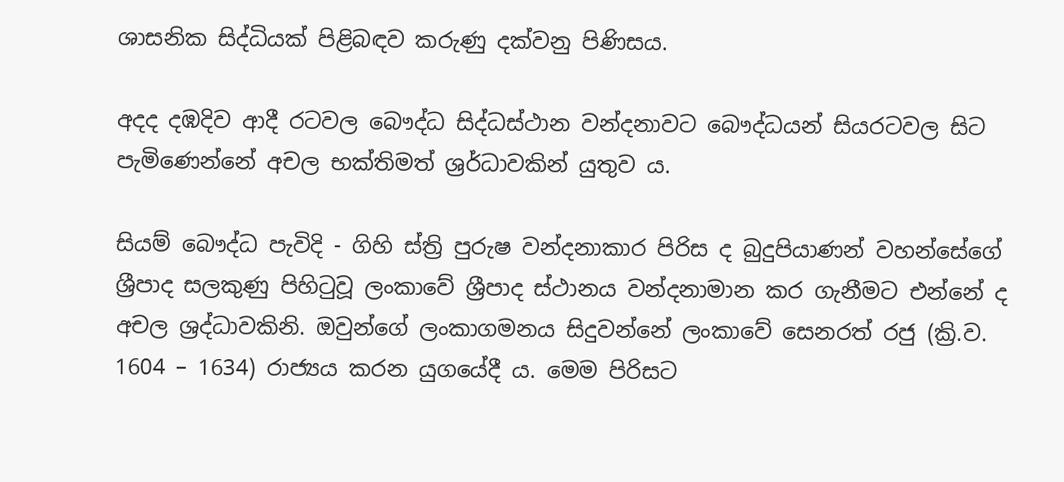ශාසනික සිද්ධියක් පිළිබඳව කරුණු දක්වනු පිණිසය.

අදද දඹදිව ආදී රටවල බෞද්ධ සිද්ධස්ථාන වන්දනාවට බෞද්ධයන් සියරටවල සිට පැමිණෙන්නේ අචල භක්තිමත් ශ්‍රර්ධාවකින් යුතුව ය.

සියම් බෞද්ධ පැවිදි - ගිහි ස්ත්‍රි පුරුෂ වන්දනාකාර පිරිස ද බුදුපියාණන් වහන්සේගේ ශ්‍රීපාද සලකුණු පිහිටුවූ ලංකාවේ ශ්‍රීපාද ස්ථානය වන්දනාමාන කර ගැනීමට එන්නේ ද අචල ශ්‍රද්ධාවකිනි. ඔවුන්ගේ ලංකාගමනය සිදුවන්නේ ලංකාවේ සෙනරත් රජු (ක්‍රි.ව‍. 1604 – 1634) රාජ්‍යය කරන යුගයේදී ය. මෙම පිරිසට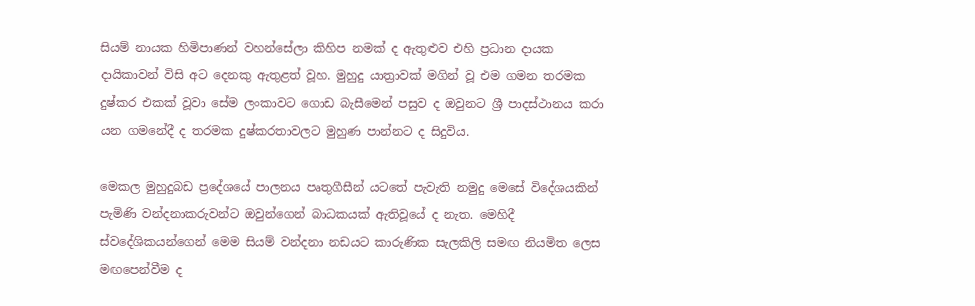සියම් නායක හිමිපාණන් වහන්සේලා කිහිප නමක් ද ඇතුළුව එහි ප්‍රධාන දායක දායිකාවන් විසි අට දෙනකු ඇතුළත් වූහ. මුහුදු යාත්‍රාවක් මගින් වූ එම ගමන තරමක දුෂ්කර එකක් වූවා සේම ලංකාවට ගොඩ බැසීමෙන් පසුව ද ඔවුනට ශ්‍රී පාදස්ථානය කරා යන ගමනේදී ද තරමක දුෂ්කරතාවලට මුහුණ පාන්නට ද සිදුවිය.

මෙකල මුහුදුබඩ ප්‍රදේශයේ පාලනය පෘතුගීසීන් යටතේ පැවැති නමුදු මෙසේ විදේශයකින් පැමිණි වන්දනාකරුවන්ට ඔවුන්ගෙන් බාධකයක් ඇතිවූයේ ද නැත. මෙහිදී ස්වදේශිකයන්ගෙන් මෙම සියම් වන්දනා නඩයට කාරුණික සැලකිලි සමඟ නියමිත ලෙස මඟපෙන්වීම ද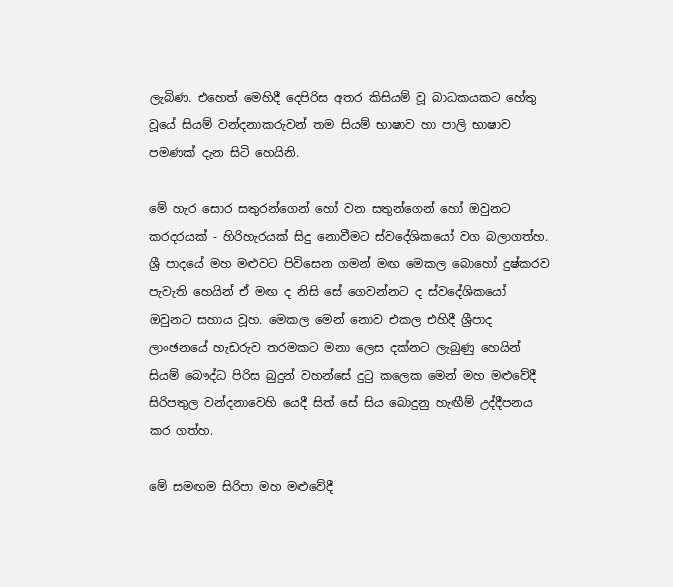ලැබිණ. එහෙත් මෙහිදී දෙපිරිස අතර කිසියම් වූ බාධකයකට හේතු වූයේ සියම් වන්දනාකරුවන් තම සියම් භාෂාව හා පාලි භාෂාව පමණක් දැන සිටි හෙයිනි.

මේ හැර සොර සතුරන්ගෙන් හෝ වන සතුන්ගෙන් හෝ ඔවුනට කරදරයක් - හිරිහැරයක් සිදු නොවීමට ස්වදේශිකයෝ වග බලාගත්හ. ශ්‍රී පාදයේ මහ මළුවට පිවිසෙන ගමන් මඟ මෙකල බොහෝ දුෂ්කරව පැවැති හෙයින් ඒ මඟ ද නිසි සේ ගෙවන්නට ද ස්වදේශිකයෝ ඔවුනට සහාය වූහ. මෙකල මෙන් නොව එකල එහිදී ශ්‍රීපාද ලාංඡනයේ හැඩරුව තරමකට මනා ලෙස දක්නට ලැබුණු හෙයින් සියම් බෞද්ධ පිරිස බුදුන් වහන්සේ දුටු කලෙක මෙන් මහ මළුවේදී සිරිපතුල වන්දනාවෙහි යෙදී සිත් සේ සිය බොදුනු හැඟීම් උද්දීපනය කර ගත්හ.

මේ සමඟම සිරිපා මහ මළුවේදී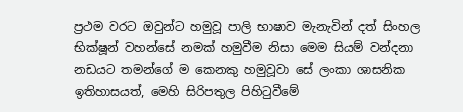ප්‍රථම වරට ඔවුන්ට හමුවූ පාලි භාෂාව මැනැවින් දත් සිංහල භික්ෂූන් වහන්සේ නමක් හමුවීම නිසා මෙම සියම් වන්දනා නඩයට තමන්ගේ ම කෙනකු හමුවූවා සේ ලංකා ශාසනික ඉතිහාසයත්, මෙහි සිරිපතුල පිහි‍ටුවීමේ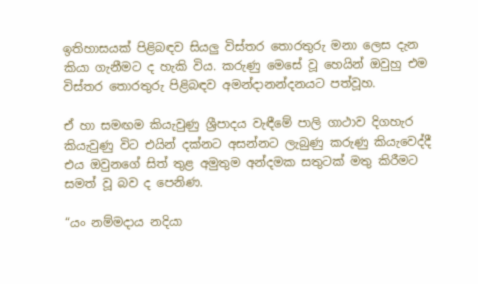ඉතිහාසයක් පිළිබඳව සියලු විස්තර තොරතුරු මනා ලෙස දැන කියා ගැනීමට ද හැකි විය. කරුණු මෙසේ වූ හෙයින් ඔවුහු එම විස්තර තොරතුරු පිළිබඳව අමන්දානන්දනයට පත්වූහ.

ඒ හා සමඟම කියැවුණු ශ්‍රීපාදය වැඳීමේ පාලි ගාථාව දිගහැර කියැවුණු විට එයින් දක්නට අසන්නට ලැබුණු කරුණු කියැවෙද්දී එය ඔවුනගේ සිත් තුළ අමුතුම අන්දමක සතුටක් මතු කිරීමට සමත් වූ බව ද පෙනිණ.

“යං නම්මදාය නදියා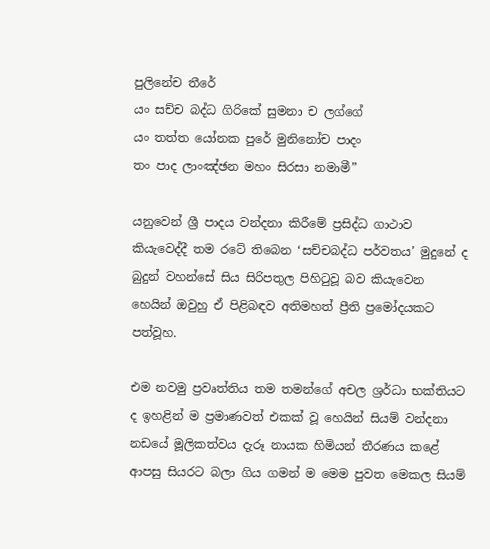පුලිනේච තීරේ
යං සච්ච බද්ධ ගිරිකේ සුමනා ච ලග්ගේ
යං තත්ත යෝනක පුරේ මුනිනෝච පාදං
තං පාද ලාංඤ්ඡන මහං සිරසා නමාමී”

යනුවෙන් ශ්‍රී පාදය වන්දනා කිරීමේ ප්‍රසිද්ධ ගාථාව කියැවෙද්දී තම රටේ තිබෙන ‘සච්චබද්ධ පර්වතය’ මුදුනේ ද බුදුන් වහන්සේ සිය සිරිපතුල පිහිටුවූ බව කියැවෙන හෙයින් ඔවුහු ඒ පිළිබඳව අතිමහත් ප්‍රීති ප්‍රමෝදයකට පත්වූහ.

එම නවමු ප්‍රවෘත්තිය තම තමන්ගේ අචල ශ්‍රර්ධා භක්තියට ද ඉහළින් ම ප්‍රමාණවත් එකක් වූ හෙයින් සියම් වන්දනා නඩයේ මූලිකත්වය දැරූ නායක හිමියන් තීරණය කළේ ආපසු සියරට බලා ගිය ගමන් ම මෙම පුවත මෙකල සියම්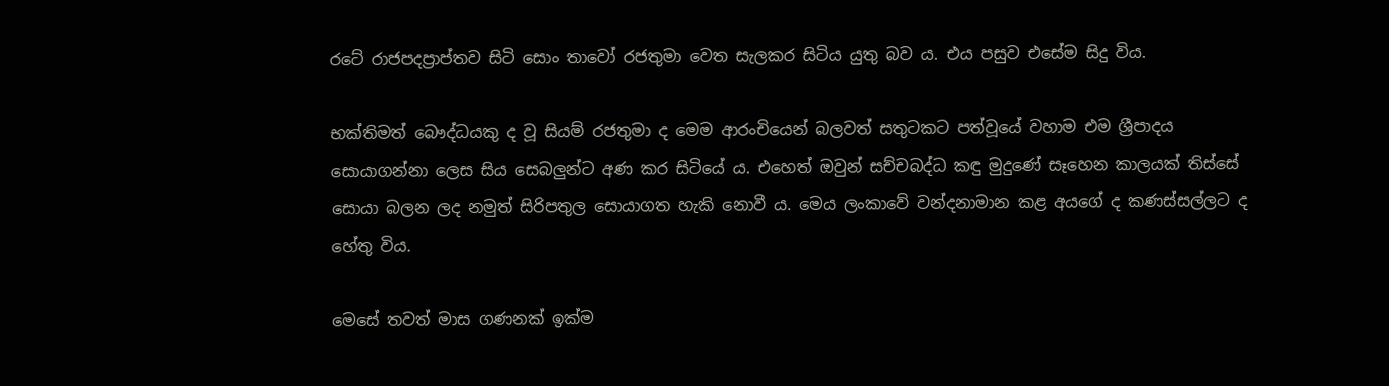රටේ රාජපදප්‍රාප්තව සිටි සොං තාවෝ රජතුමා වෙත සැලකර සිටිය යුතු බව ය. එය පසුව එසේම සිදු විය.

භක්තිමත් බෞද්ධයකු ද වූ සියම් රජතුමා ද මෙම ආරංචියෙන් බලවත් සතුටකට පත්වූයේ වහාම එම ශ්‍රීපාදය සොයාගන්නා ලෙස සිය සෙබලුන්ට අණ කර සිටියේ ය. එහෙත් ඔවුන් සච්චබද්ධ කඳු මුදුණේ සෑහෙන කාලයක් තිස්සේ සොයා බලන ලද නමුත් සිරිපතුල සොයාගත හැකි නොවී ය. මෙය ලංකාවේ වන්දනාමාන කළ අයගේ ද කණස්සල්ලට ද හේතු විය‍.

මෙසේ තවත් මාස ගණනක් ඉක්ම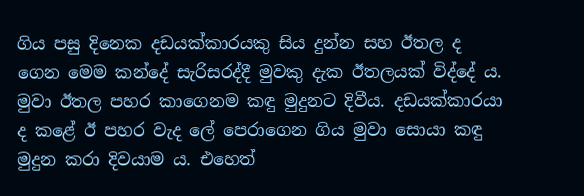ගිය පසු දිනෙක දඩයක්කාරයකු සිය දුන්න සහ ඊතල ද ගෙන මෙම කන්දේ සැරිසරද්දී මුවකු දැක ඊතලයක් විද්දේ ය. මුවා ඊතල පහර කාගෙනම කඳු මුදුනට දිවීය. දඩයක්කාරයා ද කළේ ඊ පහර වැද ලේ පෙරාගෙන ගිය මුවා සොයා කඳු මුදුන කරා දිවයාම ය. එහෙත්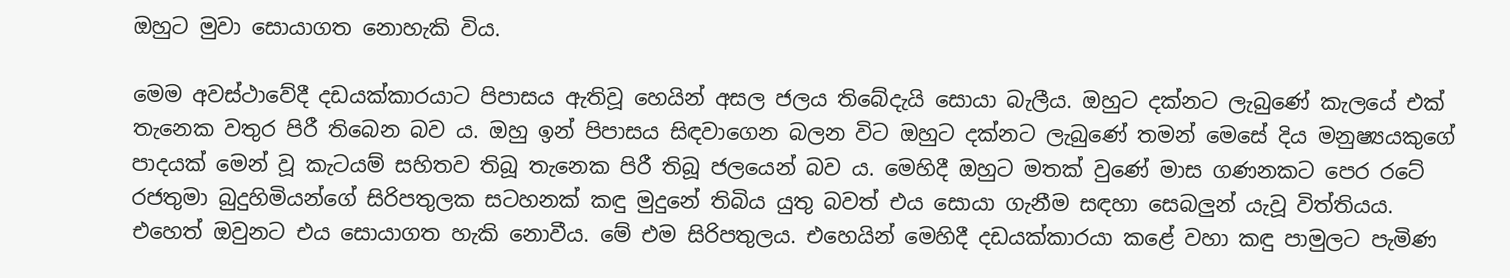ඔහුට මුවා සොයාගත නොහැකි විය.

මෙම අවස්ථාවේදී දඩයක්කාරයාට පිපාසය ඇතිවූ හෙයින් අසල ජලය තිබේදැයි සොයා බැලීය‍. ඔහුට දක්නට ලැබුණේ කැලයේ එක් තැනෙක වතුර පිරී තිබෙන බව ය. ඔහු ඉන් පිපාසය සිඳවාගෙන බලන විට ඔහුට දක්නට ලැබුණේ තමන් මෙසේ දිය මනුෂ්‍යයකුගේ පාදයක් මෙන් වූ කැටයම් සහිතව තිබූ තැනෙක පිරී තිබූ ජලයෙන් බව ය. මෙහිදී ඔහුට මතක් වුණේ මාස ගණනකට පෙර රටේ රජතුමා බුදුහිමියන්ගේ සිරිපතුලක සටහනක් කඳු මුදුනේ තිබිය යුතු බවත් එය සොයා ගැනීම සඳහා සෙබලුන් යැවූ විත්තියය. එහෙත් ඔවුනට එය සොයාගත හැකි ‍නොවීය. මේ එම සිරිපතුලය. එහෙයින් මෙහිදී දඩයක්කාරයා කළේ වහා කඳු පාමුලට පැමිණ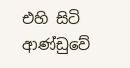එහි සිටි ආණ්ඩුවේ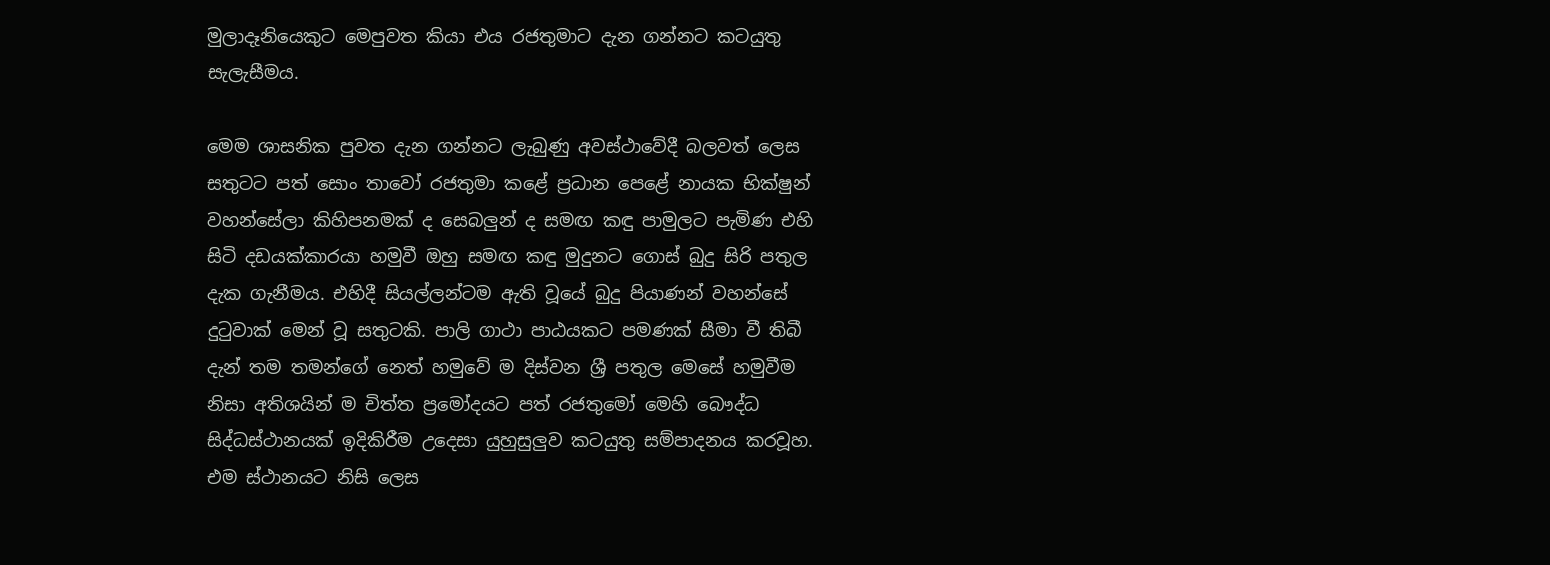මුලාදෑනියෙකුට මෙපුවත කියා එය රජතුමාට දැන ගන්නට කටයුතු සැලැසීමය.

මෙම ශාසනික පුවත දැන ගන්නට ලැබුණු අවස්ථාවේදී බලවත් ලෙස සතුටට පත් සොං තාවෝ රජතුමා කළේ ප්‍රධාන පෙළේ නායක භික්ෂුන් වහන්සේලා කිහිපනමක් ද සෙබලුන් ද සමඟ කඳු පාමුලට පැමිණ එහි සිටි දඩයක්කාරයා හමුවී ඔහු සමඟ කඳු මුදුනට ගොස් බුදු සිරි පතුල දැක ගැනීමය. එහිදී සියල්ලන්ටම ඇති වූයේ බුදු පියාණන් වහන්සේ දුටුවාක් මෙන් වූ සතුටකි. පාලි ගාථා පාඨයකට පමණක් සීමා වී තිබී දැන් තම තමන්ගේ නෙත් හමුවේ ම දිස්වන ශ්‍රී පතුල මෙසේ හමුවීම නිසා අතිශයින් ම චිත්ත ප්‍රමෝදයට පත් රජතුමෝ මෙහි බෞද්ධ සිද්ධස්ථානයක් ඉදිකිරීම උදෙසා යුහුසුලුව කටයුතු සම්පාදනය කරවූහ. එම ස්ථානයට නිසි ලෙස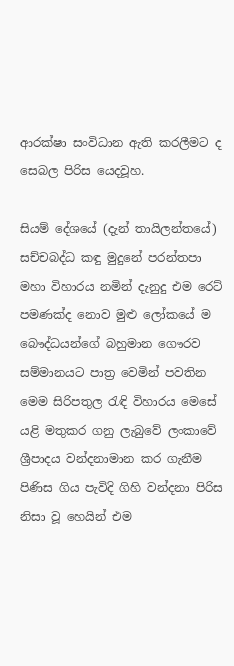ආරක්ෂා සංවිධාන ඇති කරලීමට ද සෙබල පිරිස යෙදවූහ.

සියම් දේශයේ (දැන් තායිලන්තයේ) සච්චබද්ධ කඳු මුදුනේ පරන්තපා මහා විහාරය නමින් දැනුදු එම ර‍ෙට් පමණක්ද නොව මුළු ලෝකයේ ම බෞද්ධයන්ගේ බහුමා‍න ගෞරව සම්මානයට පාත්‍ර වෙමින් පවතින මෙම සිරිපතුල රැඳි විහාරය මෙසේ යළි මතුකර ගනු ලැබුවේ ලංකාවේ ශ්‍රීපාදය වන්දනාමාන කර ගැනීම පිණිස ගිය පැවිදි ගිහි වන්දනා පිරිස නිසා වූ හෙයින් එම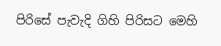පිරිසේ පැවැදි ගිහි පිරිසට මෙහි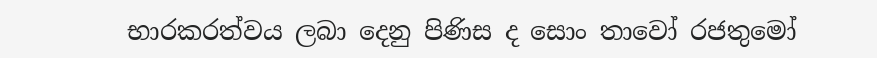භාරකරත්වය ලබා දෙනු පිණිස ද සොං තාවෝ රජතු‍මෝ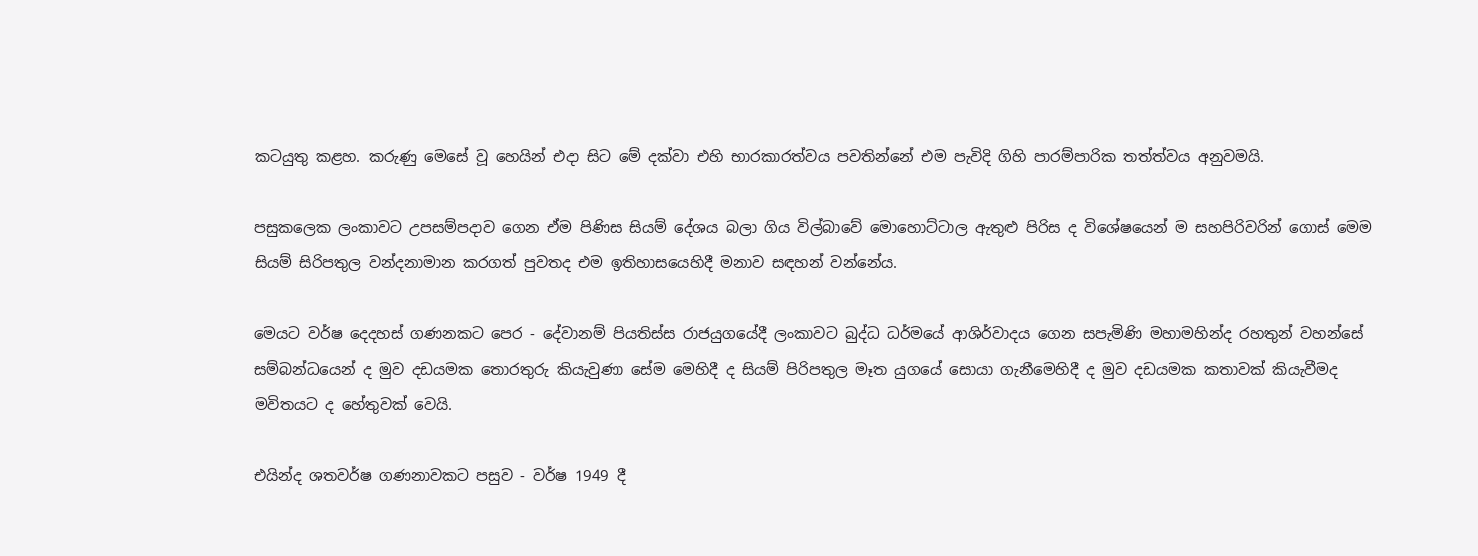කටයුතු කළහ. කරුණු මෙසේ වූ හෙයින් එදා සිට මේ දක්වා එහි භාරකාරත්වය පවතින්නේ එම පැවිදි ගිහි පාරම්පාරික තත්ත්වය අනුවමයි.

පසුකලෙක ලංකාවට උපසම්පදාව ගෙන ඒම පිණිස සියම් දේශය බලා ගිය විල්බාවේ මොහොට්ටාල ඇතුළු පිරිස ද විශේෂයෙන් ම සහපිරිවරින් ‍ගොස් මෙම සියම් සිරිපතුල වන්දනාමාන කරගත් පුවතද එම ඉතිහාසයෙහිදී මනාව සඳහන් වන්නේය.

මෙයට වර්ෂ දෙදහස් ගණනකට පෙර - දේවානම් පියතිස්ස රාජයුගයේදී ලංකාවට බුද්ධ ධර්මයේ ආශිර්වාදය ගෙන සපැමිණි මහාමහින්ද රහතුන් වහන්සේ සම්බන්ධයෙන් ද මුව දඩයමක තොරතුරු කියැවුණා සේම මෙහිදී ද සියම් පිරිපතුල මෑත යුගයේ සොයා ගැනීමෙහිදී ද මුව දඩයමක කතාවක් කියැවීමද මවිතයට ද හේතුවක් වෙයි.

එයින්ද ශතවර්ෂ ගණනාවකට පසුව - වර්ෂ 1949 දී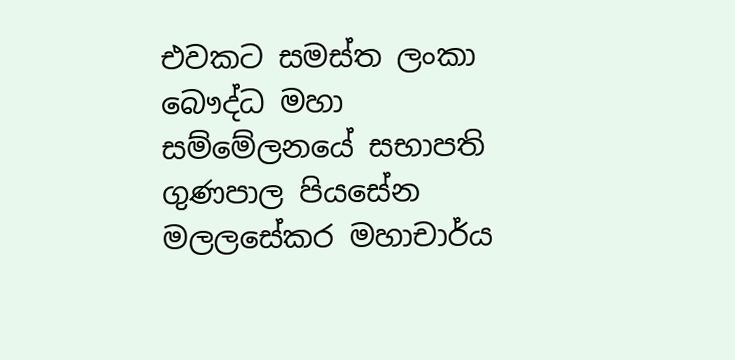එවකට සමස්ත ලංකා බෞද්ධ මහා සම්මේලනයේ සභාපති ගුණපාල පියසේන මලලසේකර මහාචාර්ය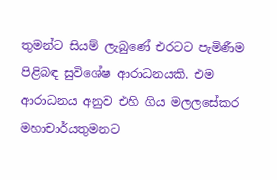තුමන්ට සියම් ලැබුණේ එරටට පැමිණීම පිළිබඳ සුවිශේෂ ආරාධනයකි. එම ආරාධනය අනුව එහි ගිය මලලසේකර මහාචාර්යතුමනට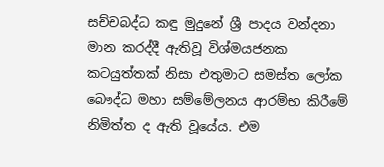සච්චබද්ධ කඳු මුදුනේ ශ්‍රී පාදය වන්දනා මාන කරද්දී ඇතිවූ විශ්මයජනක කටයුත්තක් නිසා එතුමාට සමස්ත ලෝක බෞද්ධ මහා සම්මේලනය ආරම්භ කිරීමේ නිමිත්ත ද ඇති වූයේය. එම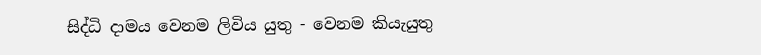සිද්ධි දාමය වෙනම ලිවිය යුතු ‍- වෙනම කියැයුතු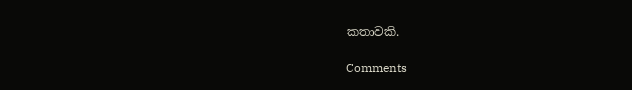කතාවකි.

Comments